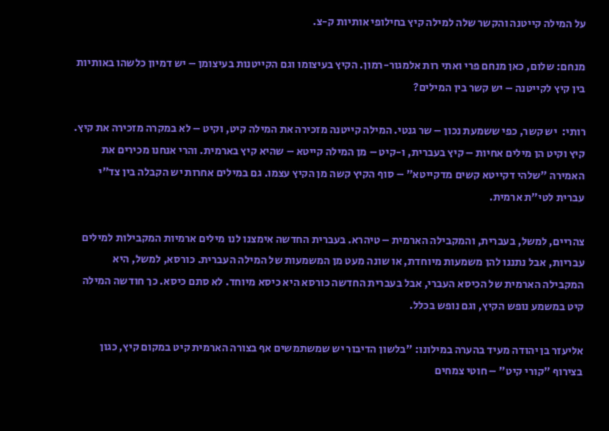על המילה קייטנה והקשר שלה למילה קיץ בחילופי אותיות ק-צ.

מנחם: שלום, כאן מנחם פרי ואתי רות אלמגור-רמון. הקיץ בעיצומו וגם הקייטנות בעיצומן – יש דמיון כלשהו באותיות בין קיץ לקייטנה – יש קשר בין המילים?

רותי:  יש קשר, כפי ששמעת נכון – שר גנטי. המילה קייטנה מזכירה את המילה קיט, וקיט – לא במקרה מזכירה את קיץ. קיץ וקיט הן מילים אחיות – קיץ בעברית, ו-קיט – מן המילה קייטא – שהיא קיץ בארמית. והרי אנחנו מכירים את האמירה "שלהי דקייטא קשים מדקייטא" – סוף הקיץ קשה מן הקיץ עצמו. גם במילים אחרות יש הקבלה בין צד"י עברית לטי"ת ארמית.

צהריים, למשל, בעברית, והמקבילה הארמית – טיהרא. בעברית החדשה אימצנו לנו מילים ארמיות המקבילות למילים עבריות, אבל נתננו להן משמעות מיוחדת, או שונה מעט מן המשמעות של המילה העברית. כורסא, למשל, היא המקבילה הארמית של הכיסא העברי, אבל בעברית החדשה כורסא היא כיסא מיוחד. לא סתם כיסא. כך חודשה המילה קיט במשמע נופש הקיץ, וגם נופש בכלל.

אליעזר בן יהודה מעיד בהערה במילונו: "בלשון הדיבור יש שמשתמשים אף בצורה הארמית קיט במקום קיץ, כגון בצירוף "קורי קיט" – חוטי צמחים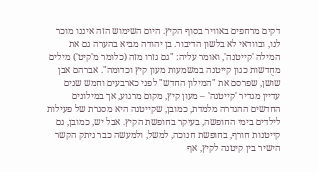דקים מרחפים באוויר בסוף הקיץ. היום השימוש הזה איננו מוכר לנו, ובוודאי לא בלשון הדיבור. בן יהודה מביא בהערה גם את המילה 'קייטנה', ואומר עליה: "גם גזרו מזה (כלומר מ'קיט') מילים מחֻדשות כגון קייטנה במשמעות מעון קיץ וכדומה". אברהם אבן שושן, שפרסם את "המילון החדש" לפני כארבעים וחמש שנים עדיין מגדיר 'קייטנה' – מעון קיץ, מקום מרגוע, אך במילונים החדשים ההגדרה מלמדת, כמובן, שקייטנה היא מסגרת של פעילות לילדים בימי החופשה, בעיקר בחופשת הקיץ. אבל יש, כמובן, גם קייטנות חורף, בחופשת חנוכה, למשל, ולמעשה כבר ניתק הקשר הישיר בין קיטנה לקיץ, אף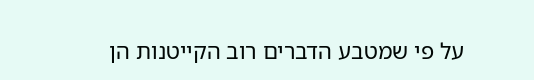על פי שמטבע הדברים רוב הקייטנות הן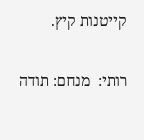קייטנות קיץ.

רותי:  מנחם: תודה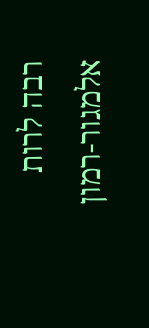רבה לרות אלמגור-רמון